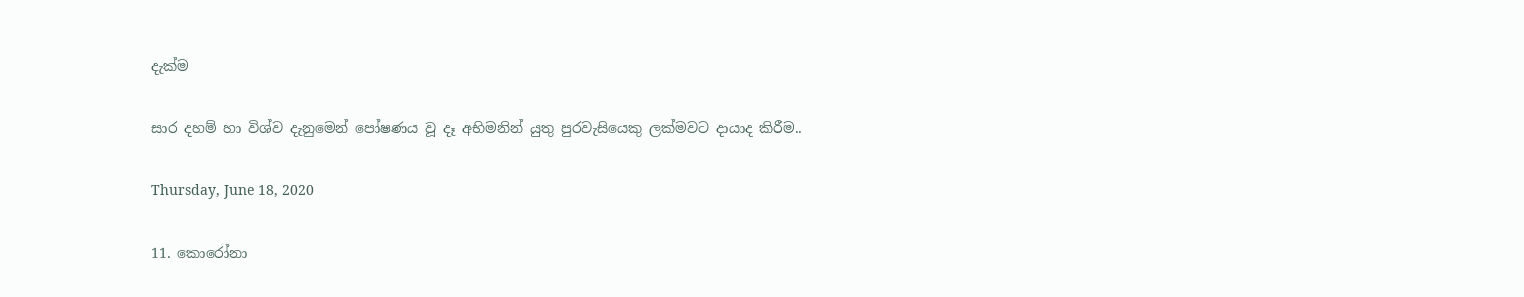දැක්ම

සාර දහම් හා විශ්ව දැනුමෙන් පෝෂණය වූ දෑ අභිමනින් යුතු පුරවැසියෙකු ලක්මවට දායාද කිරීම..

Thursday, June 18, 2020

11. කොරෝනා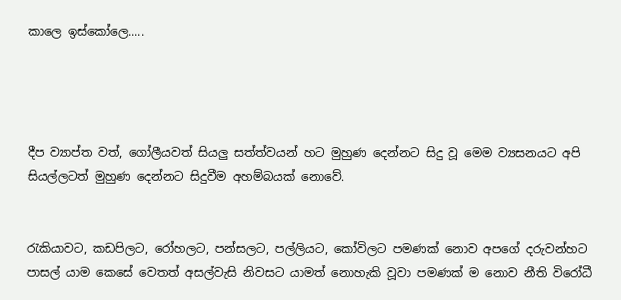කාලෙ ඉස්කෝලෙ.....




දීප ව්‍යාප්ත වත්, ගෝලීයවත් සියලු සත්ත්වයන් හට මුහුණ දෙන්නට සිදු වූ මෙම ව්‍යසනයට අපි සියල්ලටත් මුහුණ දෙන්නට සිදුවීම අහම්බයක් නොවේ.


රැකියාවට, කඩපිලට, රෝහලට, පන්සලට, පල්ලියට, කෝවිලට පමණක් නොව අපගේ දරුවන්හට පාසල් යාම කෙසේ වෙතත් අසල්වැසි නිවසට යාමත් නොහැකි වූවා පමණක් ම නොව නීති විරෝධී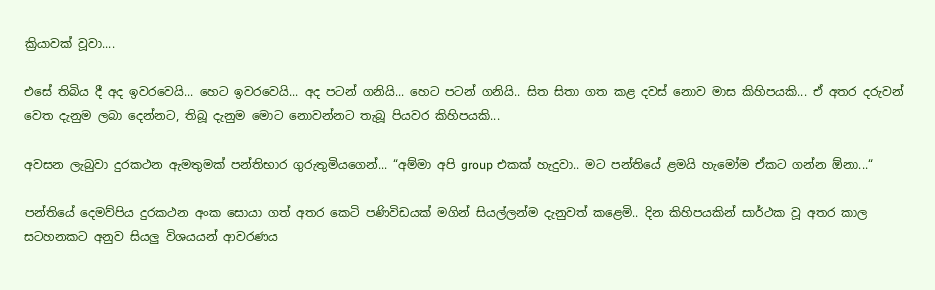ක්‍රියාවක් වූවා....

එසේ තිබිය දී අද ඉවරවෙයි... හෙට ඉවරවෙයි... අද පටන් ගනියි... හෙට පටන් ගනියි.. සිත සිතා ගත කළ දවස් නොව මාස කිහිපයකි... ඒ අතර දරුවන් වෙත දැනුම ලබා දෙන්නට, තිබූ දැනුම මොට නොවන්නට තැබූ පියවර කිහිපයකි...

අවසන ලැබුවා දුරකථන ඇමතුමක් පන්තිභාර ගුරුතුමියගෙන්... “අම්මා අපි group එකක් හැදුවා.. මට පන්තියේ ළමයි හැමෝම ඒකට ගන්න ඕනා...“

පන්තියේ දෙමව්පිය දුරකථන අංක සොයා ගත් අතර කෙටි පණිවිඩයක් මගින් සියල්ලන්ම දැනුවත් කළෙමි.. දින කිහිපයකින් සාර්ථක වූ අතර කාල සටහනකට අනුව සියලු විශයයන් ආවරණය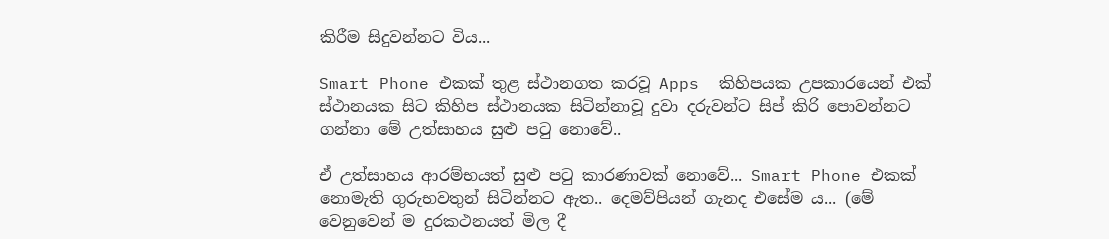කිරීම සිදුවන්නට විය...

Smart Phone එකක් තුළ ස්ථානගත කරවූ Apps  කිහිපයක උපකාරයෙන් එක් ස්ථානයක සිට කිහිප ස්ථානයක සිටින්නාවූ දුවා දරුවන්ට සිප් කිරි පොවන්නට ගන්නා මේ උත්සාහය සුළු පටු නොවේ..

ඒ උත්සාහය ආරම්භයත් සුළු පටු කාරණාවක් නොවේ... Smart Phone එකක් නොමැති ගුරුභවතුන් සිටින්නට ඇත.. දෙමව්පියන් ගැනද එසේම ය... (මේ වෙනුවෙන් ම දුරකථනයත් මිල දී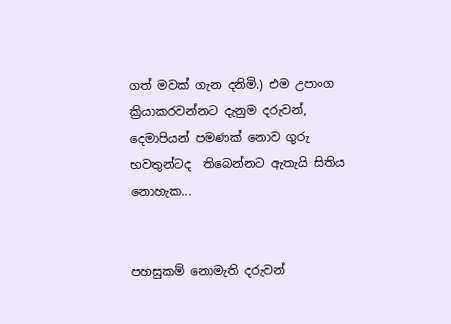ගත් මවක් ගැන දනිමි.) එම උපාංග ක්‍රියාකරවන්නට දැනුම දරුවන්, දෙමාපියන් පමණක් නොව ගුරු භවතුන්ටද  තිබෙන්නට ඇතැයි සිතිය නොහැක...


පහසුකම් නොමැති දරුවන්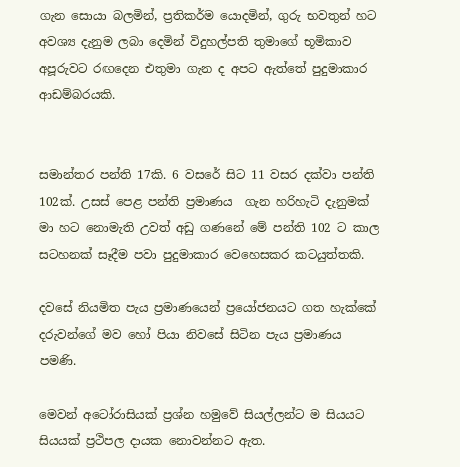ගැන සොයා බලමින්, ප්‍රතිකර්ම යොදමින්, ගුරු භවතුන් හට අවශ්‍ය දැනුම ලබා දෙමින් විදුහල්පති තුමාගේ භූමිකාව අපූරුවට රඟදෙන එතුමා ගැන ද අපට ඇත්තේ පුදුමාකාර ආඩම්බරයකි.


සමාන්තර පන්ති 17කි. 6 වසරේ සිට 11 වසර දක්වා පන්ති 102ක්. උසස් පෙළ පන්ති ප්‍රමාණය  ගැන හරිහැටි දැනුමක් මා හට නොමැති උවත් අඩු ගණනේ මේ පන්ති 102 ට කාල සටහනක් සෑදීම පවා පුදුමාකාර වෙහෙසකර කටයුත්තකි.

දවසේ නියමිත පැය ප්‍රමාණයෙන් ප්‍රයෝජනයට ගත හැක්කේ දරුවන්ගේ මව හෝ පියා නිවසේ සිටින පැය ප්‍රමාණය පමණි.

මෙවන් අටෝරාසියක් ප්‍රශ්න හමුවේ සියල්ලන්ට ම සියයට සියයක් ප්‍රථිපල දායක නොවන්නට ඇත.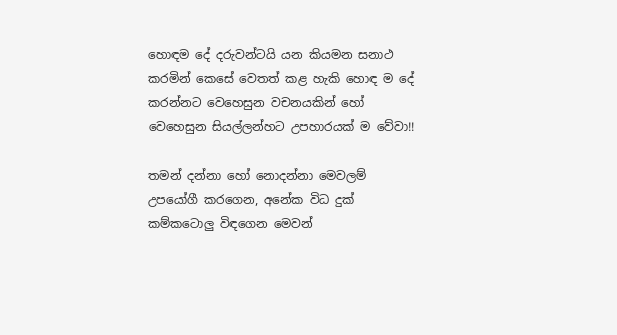හොඳම දේ දරුවන්ටයි යන කියමන සනාථ කරමින් කෙසේ වෙතත් කළ හැකි හොඳ ම දේ කරන්නට වෙහෙසුන වචනයකින් හෝ වෙහෙසුන සියල්ලන්හට උපහාරයක් ම වේවා!!

තමන් දන්නා හෝ නොදන්නා මෙවලම් උපයෝගී කරගෙන, අනේක විධ දුක් කම්කටොලු විඳගෙන මෙවන්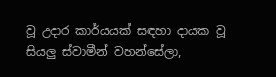වූ උදාර කාර්යයක් සඳහා දායක වූ සියලු ස්වාමීන් වහන්සේලා,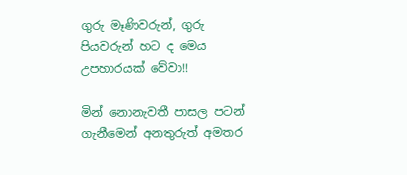ගුරු මෑණිවරුන්, ගුරු පියවරුන් හට ද මෙය උපහාරයක් වේවා!!

මින් නොනැවතී පාසල පටන් ගැනීමෙන් අනතුරුත් අමතර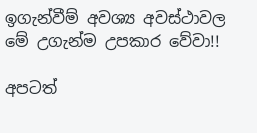ඉගැන්වීම් අවශ්‍ය අවස්ථාවල මේ උගැන්ම උපකාර වේවා!!

අපටත්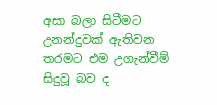අසා බලා සිටීමට උනන්දුවක් ඇතිවන තරමට එම උගැන්වීම් සිදුවූ බව ද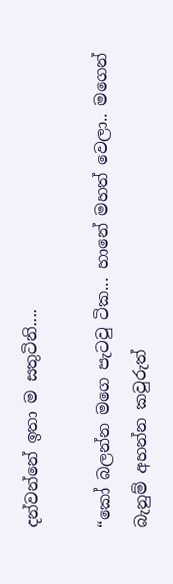දන්වන්නේ ඉතා ම සතුටිනි....

“කෝ බලන්න මගෙ පැටවු ටික... හානේ මහත් වෙලා.. මගෙන් බැනුම් අහන්න කවුරුත්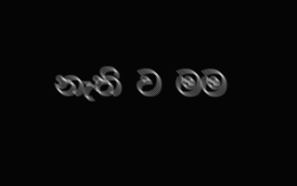නැති ව මම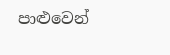පාළුවෙන්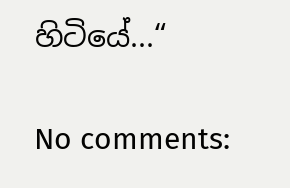හිටියේ...“

No comments: